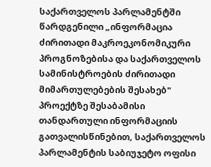საქართველოს პარლამენტში წარდგენილი „ინფორმაცია ძირითადი მაკროეკონომიკური პროგნოზებისა და საქართველოს სამინისტროების ძირითადი მიმართულებების შესახებ" პროექტზე შესაბამისი თანდართული ინფორმაციის გათვალისწინებით, საქართველოს პარლამენტის საბიუჯეტო ოფისი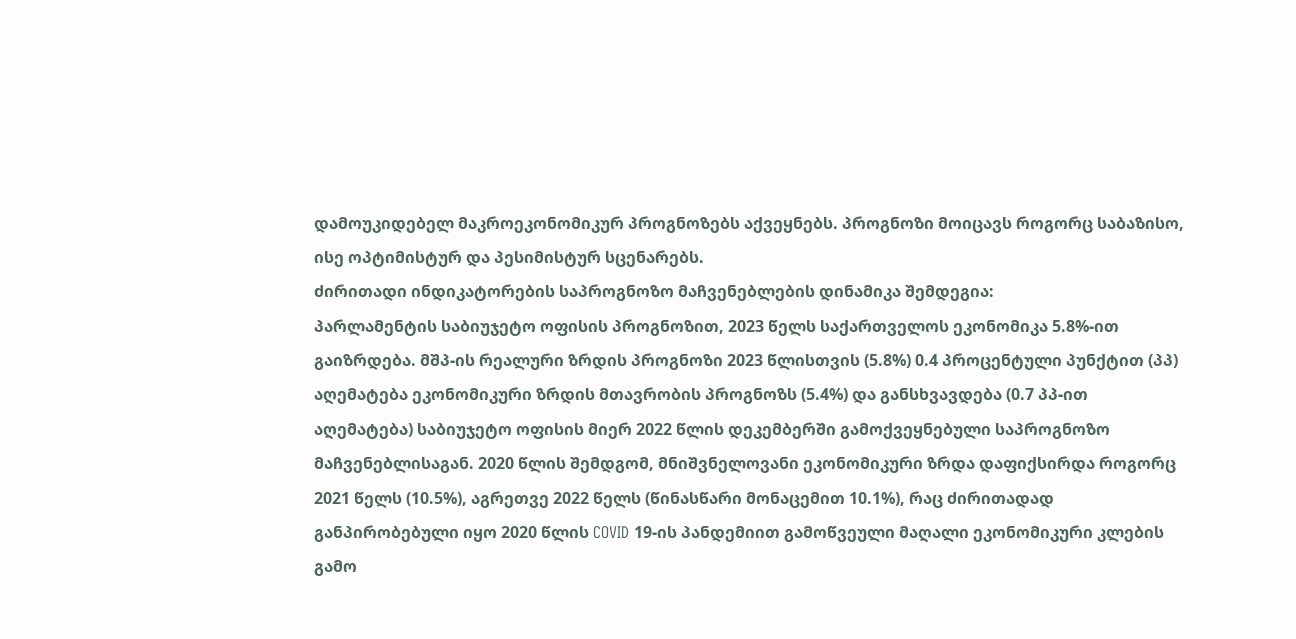დამოუკიდებელ მაკროეკონომიკურ პროგნოზებს აქვეყნებს. პროგნოზი მოიცავს როგორც საბაზისო, ისე ოპტიმისტურ და პესიმისტურ სცენარებს.
ძირითადი ინდიკატორების საპროგნოზო მაჩვენებლების დინამიკა შემდეგია:
პარლამენტის საბიუჯეტო ოფისის პროგნოზით, 2023 წელს საქართველოს ეკონომიკა 5.8%-ით გაიზრდება. მშპ-ის რეალური ზრდის პროგნოზი 2023 წლისთვის (5.8%) 0.4 პროცენტული პუნქტით (პპ) აღემატება ეკონომიკური ზრდის მთავრობის პროგნოზს (5.4%) და განსხვავდება (0.7 პპ-ით აღემატება) საბიუჯეტო ოფისის მიერ 2022 წლის დეკემბერში გამოქვეყნებული საპროგნოზო მაჩვენებლისაგან. 2020 წლის შემდგომ, მნიშვნელოვანი ეკონომიკური ზრდა დაფიქსირდა როგორც 2021 წელს (10.5%), აგრეთვე 2022 წელს (წინასწარი მონაცემით 10.1%), რაც ძირითადად განპირობებული იყო 2020 წლის COVID 19-ის პანდემიით გამოწვეული მაღალი ეკონომიკური კლების გამო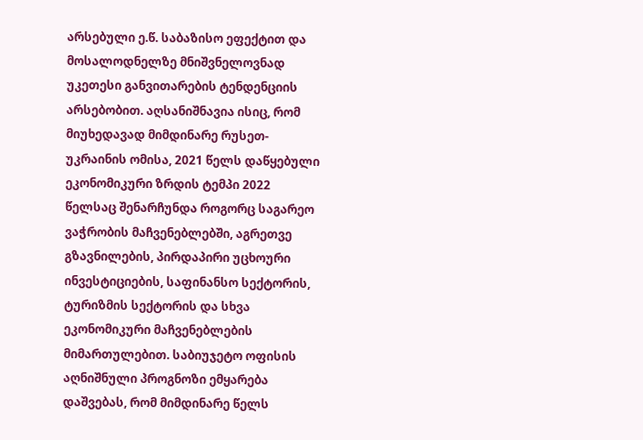არსებული ე.წ. საბაზისო ეფექტით და მოსალოდნელზე მნიშვნელოვნად უკეთესი განვითარების ტენდენციის არსებობით. აღსანიშნავია ისიც, რომ მიუხედავად მიმდინარე რუსეთ-უკრაინის ომისა, 2021 წელს დაწყებული ეკონომიკური ზრდის ტემპი 2022 წელსაც შენარჩუნდა როგორც საგარეო ვაჭრობის მაჩვენებლებში, აგრეთვე გზავნილების, პირდაპირი უცხოური ინვესტიციების, საფინანსო სექტორის, ტურიზმის სექტორის და სხვა ეკონომიკური მაჩვენებლების მიმართულებით. საბიუჯეტო ოფისის აღნიშნული პროგნოზი ემყარება დაშვებას, რომ მიმდინარე წელს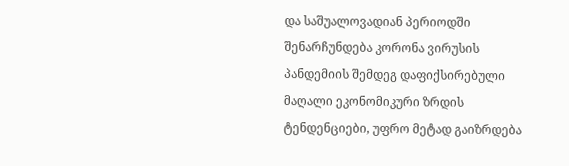და საშუალოვადიან პერიოდში შენარჩუნდება კორონა ვირუსის პანდემიის შემდეგ დაფიქსირებული მაღალი ეკონომიკური ზრდის ტენდენციები, უფრო მეტად გაიზრდება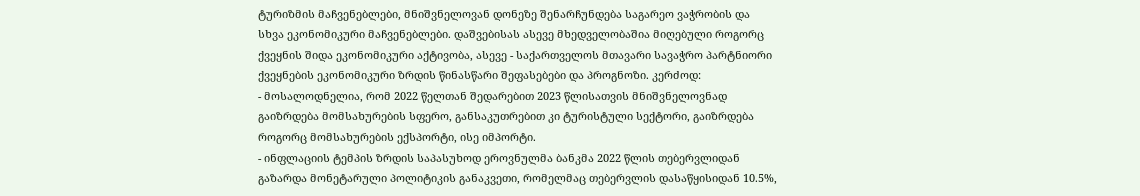ტურიზმის მაჩვენებლები, მნიშვნელოვან დონეზე შენარჩუნდება საგარეო ვაჭრობის და სხვა ეკონომიკური მაჩვენებლები. დაშვებისას ასევე მხედველობაშია მიღებული როგორც ქვეყნის შიდა ეკონომიკური აქტივობა, ასევე - საქართველოს მთავარი სავაჭრო პარტნიორი ქვეყნების ეკონომიკური ზრდის წინასწარი შეფასებები და პროგნოზი. კერძოდ:
- მოსალოდნელია, რომ 2022 წელთან შედარებით 2023 წლისათვის მნიშვნელოვნად გაიზრდება მომსახურების სფერო, განსაკუთრებით კი ტურისტული სექტორი, გაიზრდება როგორც მომსახურების ექსპორტი, ისე იმპორტი.
- ინფლაციის ტემპის ზრდის საპასუხოდ ეროვნულმა ბანკმა 2022 წლის თებერვლიდან გაზარდა მონეტარული პოლიტიკის განაკვეთი, რომელმაც თებერვლის დასაწყისიდან 10.5%,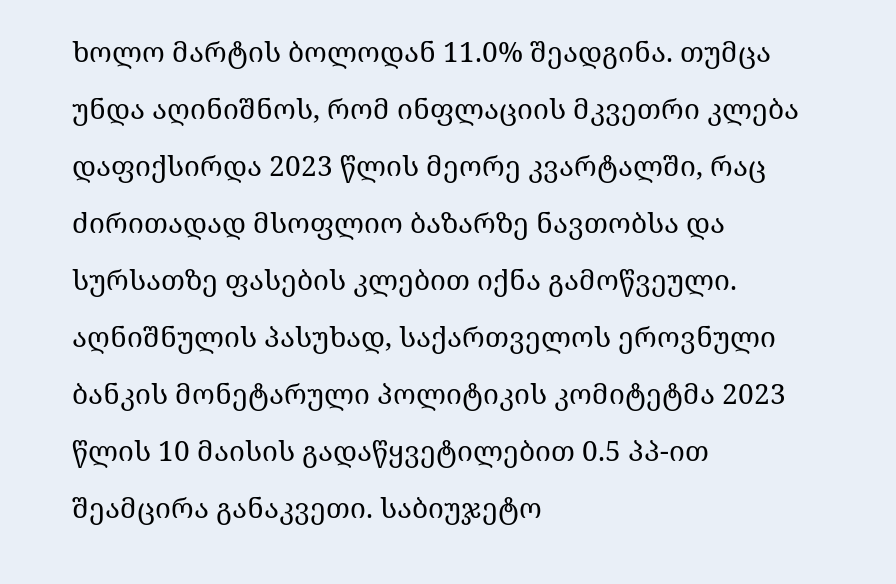ხოლო მარტის ბოლოდან 11.0% შეადგინა. თუმცა უნდა აღინიშნოს, რომ ინფლაციის მკვეთრი კლება დაფიქსირდა 2023 წლის მეორე კვარტალში, რაც ძირითადად მსოფლიო ბაზარზე ნავთობსა და სურსათზე ფასების კლებით იქნა გამოწვეული. აღნიშნულის პასუხად, საქართველოს ეროვნული ბანკის მონეტარული პოლიტიკის კომიტეტმა 2023 წლის 10 მაისის გადაწყვეტილებით 0.5 პპ-ით შეამცირა განაკვეთი. საბიუჯეტო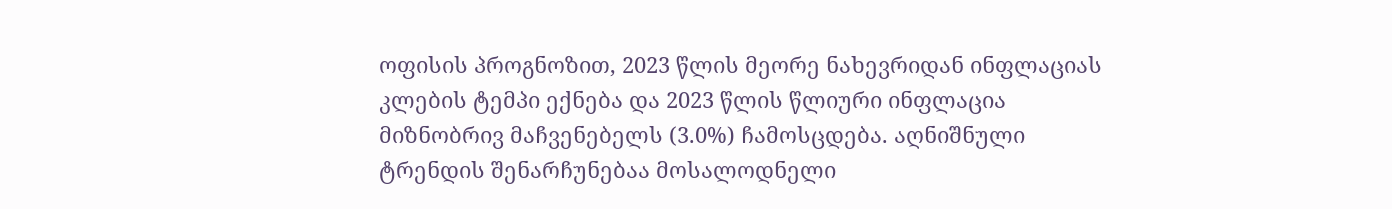ოფისის პროგნოზით, 2023 წლის მეორე ნახევრიდან ინფლაციას კლების ტემპი ექნება და 2023 წლის წლიური ინფლაცია მიზნობრივ მაჩვენებელს (3.0%) ჩამოსცდება. აღნიშნული ტრენდის შენარჩუნებაა მოსალოდნელი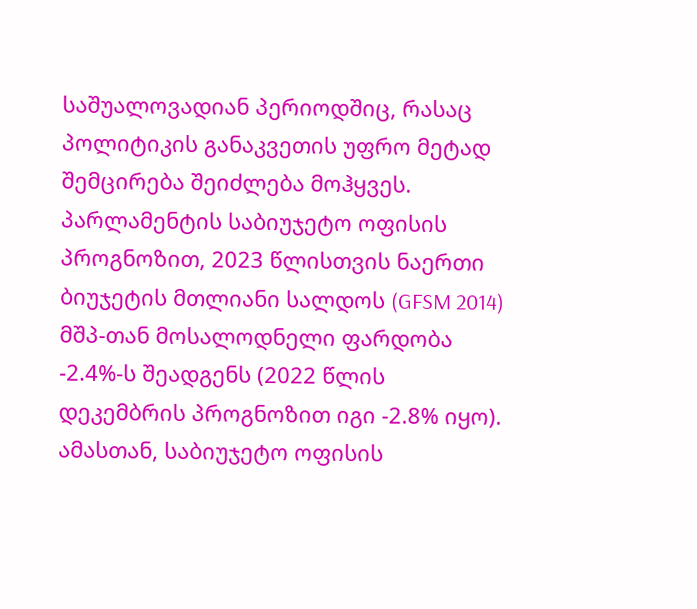საშუალოვადიან პერიოდშიც, რასაც პოლიტიკის განაკვეთის უფრო მეტად შემცირება შეიძლება მოჰყვეს.
პარლამენტის საბიუჯეტო ოფისის პროგნოზით, 2023 წლისთვის ნაერთი ბიუჯეტის მთლიანი სალდოს (GFSM 2014) მშპ-თან მოსალოდნელი ფარდობა -2.4%-ს შეადგენს (2022 წლის დეკემბრის პროგნოზით იგი -2.8% იყო). ამასთან, საბიუჯეტო ოფისის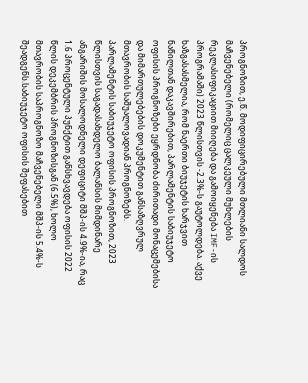პროგნოზით, ე.წ. მოდიფიცირებული მთლიანი სალდოს მაჩვენებელი (რომელიც ცალკეული მუხლების რეკლასიფიკაციით მიიღება და გამოიყენება IMF-ის პროგრამაში) 2023 წლისთვის -2.3%-ს გაუტოლდება. აქვე ხაზგასასმელია, რომ ნაერთი ბიუჯეტის ხარჯვით ნაწილთან დაკავშირებით, პარლამენტის საბიუჯეტო ოფისის პროგნოზები ეყრდნობა ძირითადი მონაცემებისა და მიმართულებების დოკუმენტით განსაზღვრულ მთავრობის საშუალოვადიან პროგნოზებს.
პარლამენტის საბიუჯეტო ოფისის პროგნოზით, 2023 წლისთვის საგადასახდელო ბალანსის მიმდინარე ანგარიშის მოსალოდნელი დეფიციტი მშპ-ის 4.9%-ია, რაც 1.6 პროცენტული პუნქტით განსხვავდება ოფისის 2022 წლის დეკემბრის პროგნოზისგან (6.5%), ხოლო მთავრობის საპროგნოზო მაჩვენებელი მშპ-ის 5.4%-ს შეადგენს.საბიუჯეტო ოფისის შეფასებით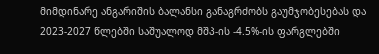მიმდინარე ანგარიშის ბალანსი განაგრძობს გაუმჯობესებას და 2023-2027 წლებში საშუალოდ მშპ-ის -4.5%-ის ფარგლებში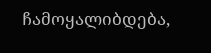ჩამოყალიბდება,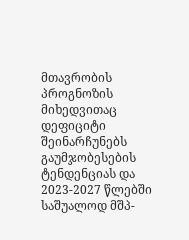მთავრობის პროგნოზის მიხედვითაც დეფიციტი შეინარჩუნებს გაუმჯობესების ტენდენციას და 2023-2027 წლებში საშუალოდ მშპ-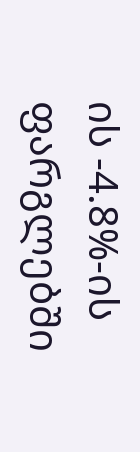ის -4.8%-ის ფარგლებში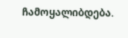ჩამოყალიბდება.